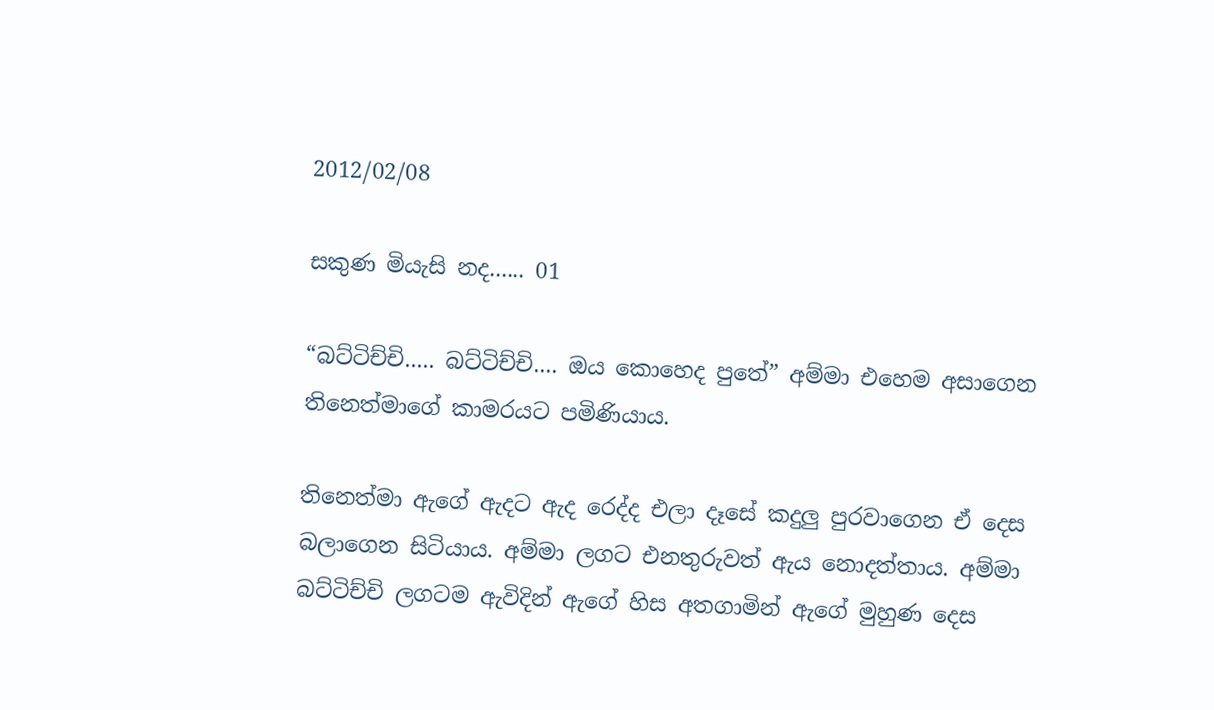2012/02/08

සකුණ මියැසි නද...... 01

“බට්ටිච්චි..... බට්ටිච්චි.... ඔය කොහෙද පුතේ” අම්මා එහෙම අසාගෙන තිනෙත්මාගේ කාමරයට පමිණියාය.

තිනෙත්මා ඇගේ ඇදට ඇද රෙද්ද එලා දෑසේ කදුලු පුරවාගෙන ඒ දෙස බලාගෙන සිටියාය. අම්මා ලගට එනතුරුවත් ඇය නොදත්තාය. අම්මා බට්ටිච්චි ලගටම ඇවිදින් ඇගේ හිස අතගාමින් ඇගේ මුහුණ දෙස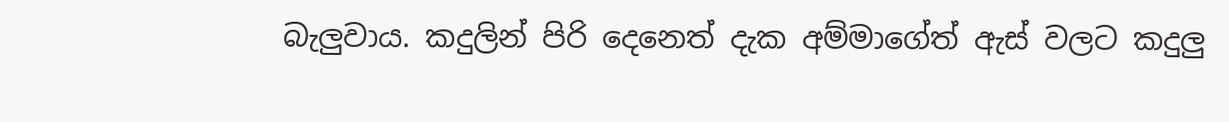බැලුවාය. කදුලින් පිරි දෙනෙත් දැක අම්මාගේත් ඇස් වලට කදුලු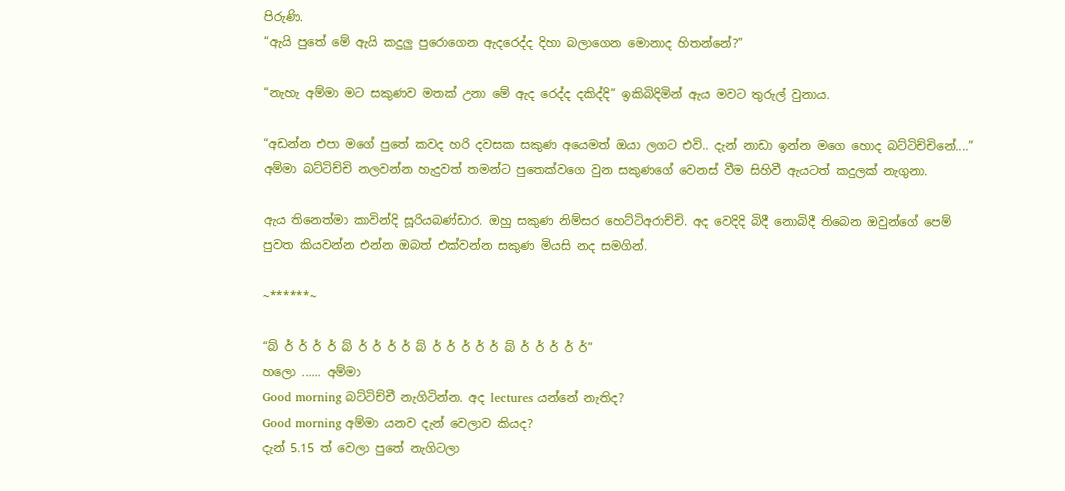පිරුණි.
“ඇයි පුතේ මේ ඇයි කදුලු පුරොගෙන ඇදරෙද්ද දිහා බලාගෙන මොනාද හිතන්නේ?”

“නැහැ අම්මා මට සකුණව මතක් උනා මේ ඇද රෙද්ද දකිද්දි” ඉකිබිදිමින් ඇය මවට තුරුල් වුනාය.

“අඩන්න එපා මගේ පුතේ කවද හරි දවසක සකුණ අයෙමත් ඔයා ලගට එවි.. දැන් නාඩා ඉන්න මගෙ හොද බට්ටිච්චිනේ....” අම්මා බට්ටිච්චි නලවන්න හැදුවත් තමන්ට පුතෙක්වගෙ වුන සකුණගේ වෙනස් වීම සිහිවී ඇයටත් කදුලක් නැගුනා.

ඇය තිනෙත්මා කාවින්දි සූරියබණ්ඩාර. ඔහු සකුණ නිම්සර හෙට්ටිඅරාච්චි. අද වෙදිදි බිදී නොබිදී තිබෙන ඔවුන්ගේ පෙම් පුවත කියවන්න එන්න ඔබත් එක්වන්න සකුණ මියසි නද සමගින්.

~******~

“බ් ර් ර් ර් ර් බ් ර් ර් ර් ර් බ් ර් ර් ර් ර් ර් බ් ර් ර් ර් ර් ර්”
හලො ...... අම්මා
Good morning බට්ටිච්චී නැගිටින්න. අද lectures යන්නේ නැතිද?
Good morning අම්මා යනව දැන් වෙලාව කියද?
දැන් 5.15 ත් වෙලා පුතේ නැගිටලා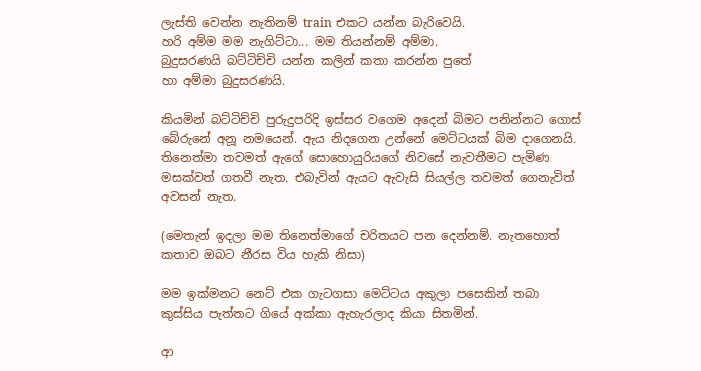ලැස්ති වෙන්න නැතිනම් train එකට යන්න බැරිවෙයි.
හරි අම්ම මම නැගිට්ටා... මම තියන්නම් අම්මා.
බුදුසරණයි බට්ටිච්චි යන්න කලින් කතා කරන්න පුතේ
හා අම්මා බුදුසරණයි.

කියමින් බට්ටිච්චි පුරුදුපරිදි ඉස්සර වගෙම අදෙන් බිමට පනින්නට ගොස් බේරුනේ අනූ නමයෙන්. ඇය නිදගෙන උන්නේ මෙට්ටයක් බිම දාගෙනයි. තිනෙත්මා තවමත් ඇගේ සොහොයුරියගේ නිවසේ නැවතීමට පැමිණ මසක්වත් ගතවී නැත. එබැවින් ඇයට ඇවැසි සියල්ල තවමත් ගෙනැවිත් අවසන් නැත.

(මෙතැන් ඉදලා මම තිනෙත්මාගේ චරිතයට පන දෙන්නම්. නැතහොත් කතාව ඔබට නීරස විය හැකි නිසා)

මම ඉක්මනට නෙට් එක ගැටගසා මෙට්ටය අකුලා පසෙකින් තබා කුස්සිය පැත්තට ගියේ අක්කා ඇහැරලාද කියා සිතමින්.

ආ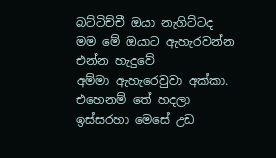බට්ටිච්චී ඔයා නැගිට්ටද මම මේ ඔයාට ඇහැරවන්න එන්න හැදුවේ
අම්මා ඇහැරෙවුවා අක්කා.
එහෙනම් තේ හදලා ඉස්සරහා මෙසේ උඩ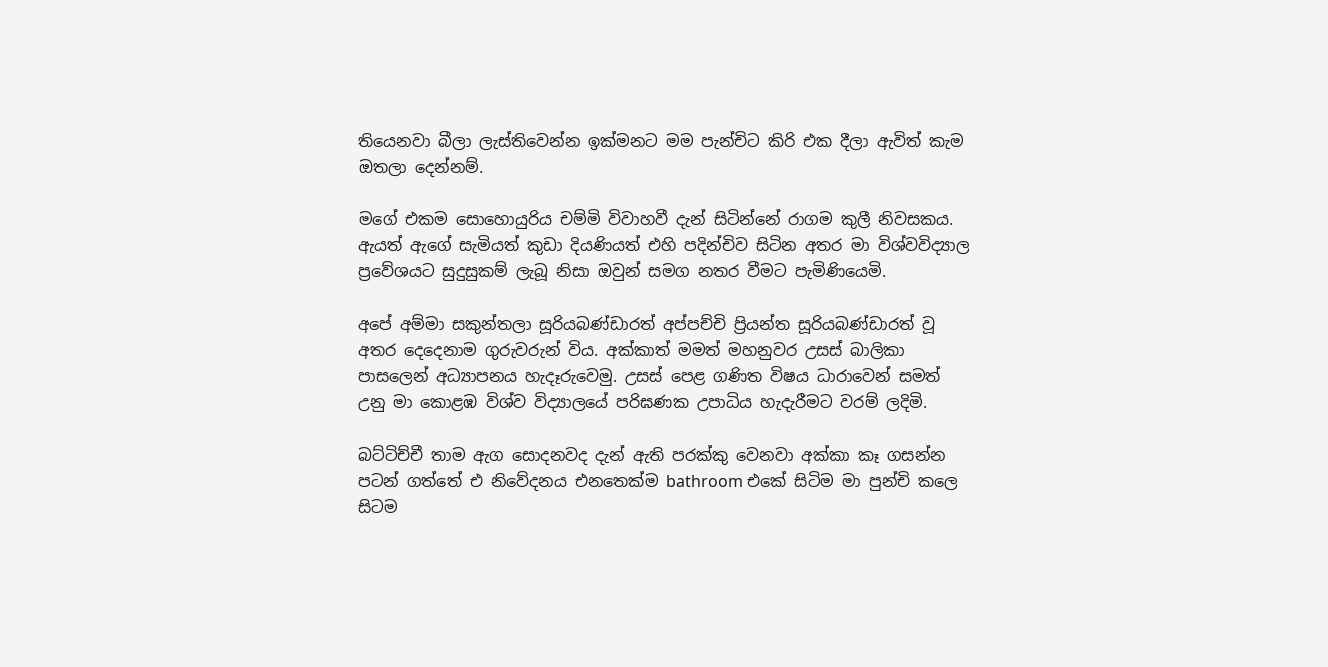තියෙනවා බීලා ලැස්තිවෙන්න ඉක්මනට මම පැන්චිට කිරි එක දීලා ඇවිත් කැම ඔතලා දෙන්නම්.

මගේ එකම සොහොයුරිය චම්මි විවාහවී දැන් සිටින්නේ රාගම කුලී නිවසකය. ඇයත් ඇගේ සැමියත් කුඩා දියණියත් එහි පදින්චිව සිටින අතර මා විශ්වවිද්‍යාල ප්‍රවේශයට සුදුසුකම් ලැබූ නිසා ඔවුන් සමග නතර වීමට පැමිණියෙමි.

අපේ අම්මා සකුන්තලා සූරියබණ්ඩාරත් අප්පච්චි ප්‍රියන්ත සූරියබණ්ඩාරත් වූ අතර දෙදෙනාම ගුරුවරුන් විය. අක්කාත් මමත් මහනුවර උසස් බාලිකා පාසලෙන් අධ්‍යාපනය හැදෑරුවෙමු. උසස් පෙළ ගණිත විෂය ධාරාවෙන් සමත් උනු මා කොළඹ විශ්ව විද්‍යාලයේ පරිඝණක උපාධිය හැදැරීමට වරම් ලදිමි.

බට්ටිච්චී තාම ඇග සොදනවද දැන් ඇති පරක්කු වෙනවා අක්කා කෑ ගසන්න පටන් ගත්තේ එ නිවේදනය එනතෙක්ම bathroom එකේ සිටිම මා පුන්චි කලෙ සිටම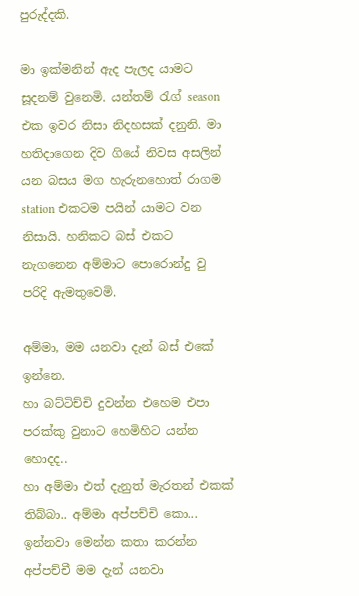පුරුද්දකි.

මා ඉක්මනින් ඇද පැලද යාමට සූදනම් වුනෙමි. යන්තම් රැග් season එක ඉවර නිසා නිදහසක් දනුනි. මා හතිදාගෙන දිව ගියේ නිවස අසලින් යන බසය මග හැරුනහොත් රාගම station එකටම පයින් යාමට වන නිසායි. හනිකට බස් එකට නැගනෙන අම්මාට පොරොන්දු වු පරිදි ඇමතුවෙමි.

අම්මා, මම යනවා දැන් බස් එකේ ඉන්නෙ.
හා බට්ටිච්චි දුවන්න එහෙම එපා පරක්කු වුනාට හෙමිහිට යන්න හොදද..
හා අම්මා එත් දැනුත් මැරතන් එකක් තිබ්බා.. අම්මා අප්පච්චි කො...
ඉන්නවා මෙන්න කතා කරන්න
අප්පච්චී මම දැන් යනවා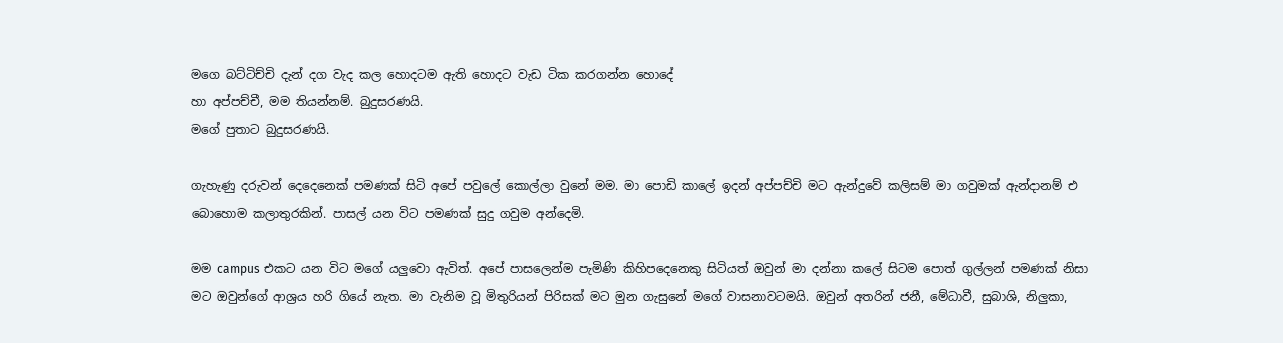මගෙ බට්ටිච්චි දැන් දග වැද කල හොදටම ඇති හොදට වැඩ ටික කරගන්න හොදේ
හා අප්පච්චී, මම තියන්නම්. බුදුසරණයි.
මගේ පුතාට බුදුසරණයි.

ගැහැණු දරුවන් දෙදෙනෙක් පමණක් සිටි අපේ පවුලේ කොල්ලා වුනේ මම. මා පොඩි කාලේ ඉදන් අප්පච්චි මට ඇන්දුවේ කලිසම් මා ගවුමක් ඇන්දානම් එ බොහොම කලාතුරකින්. පාසල් යන විට පමණක් සුදු ගවුම අන්දෙමි.

මම campus එකට යන විට මගේ යලුවො ඇවිත්. අපේ පාසලෙන්ම පැමිණි කිහිපදෙනෙකු සිටියත් ඔවුන් මා දන්නා කලේ සිටම පොත් ගුල්ලන් පමණක් නිසා මට ඔවුන්ගේ ආශ්‍රය හරි ගියේ නැත. මා වැනිම වූ මිතුරියන් පිරිසක් මට මුන ගැසුනේ මගේ වාසනාවටමයි. ඔවුන් අතරින් ජනී, මේධාවී, සුබාශි, නිලුකා,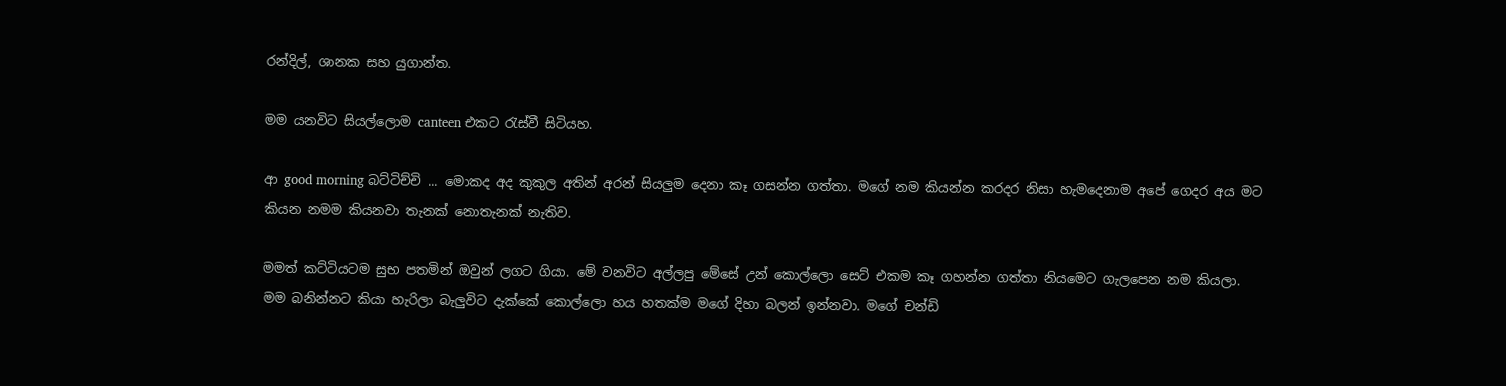රන්දිල්, ශානක සහ යුගාන්ත.

මම යනවිට සියල්ලොම canteen එකට රැස්වී සිටියහ.

ආ good morning බට්ටිච්චි ... මොකද අද කුකුල අතින් අරන් සියලුම දෙනා කෑ ගසන්න ගත්තා. මගේ නම කියන්න කරදර නිසා හැමදෙනාම අපේ ගෙදර අය මට කියන නමම කියනවා තැනක් නොතැනක් නැතිව.

මමත් කට්ටියටම සුභ පතමින් ඔවුන් ලගට ගියා. මේ වනවිට අල්ලපු මේසේ උන් කොල්ලො සෙට් එකම කෑ ගහන්න ගත්තා නියමෙට ගැලපෙන නම කියලා.
මම බනින්නට කියා හැරිලා බැලුවිට දැක්කේ කොල්ලො හය හතක්ම මගේ දිහා බලන් ඉන්නවා. මගේ චන්ඩි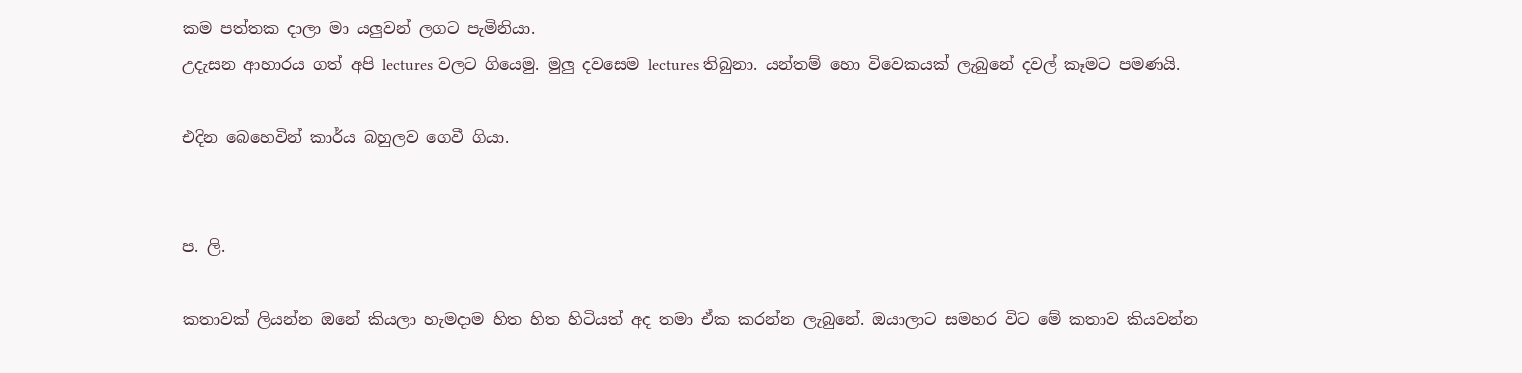කම පත්තක දාලා මා යලුවන් ලගට පැමිනියා.
උදැසන ආහාරය ගත් අපි lectures වලට ගියෙමු. මුලු දවසෙම lectures තිබුනා. යන්තම් හො විවෙකයක් ලැබුනේ දවල් කෑමට පමණයි.

එදින බෙහෙවින් කාර්ය බහුලව ගෙවී ගියා.


ප. ලි.

කතාවක් ලියන්න ඔනේ කියලා හැමදාම හිත හිත හිටියත් අද තමා ඒක කරන්න ලැබුනේ. ඔයාලාට සමහර විට මේ කතාව කියවන්න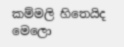කම්මලි හිතෙයිද මෙලො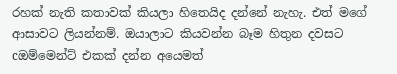රහක් නැති කතාවක් කියලා හිතෙයිද දන්නේ නැහැ. එත් මගේ ආසාවට ලියන්නම්. ඔයාලාට කියවන්න බෑම හිතුන දවසට cඔම්මෙන්ට් එකක් දන්න අයෙමත්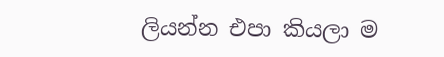ලියන්න එපා කියලා ම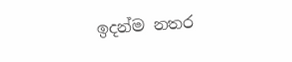ඉදන්ම නතර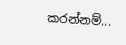කරන්නම්...